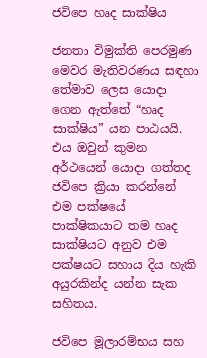ජවිපෙ හෘද සාක්ෂිය

ජනතා විමුක්ති පෙරමුණ මෙවර මැතිවරණය සඳහා තේමාව ලෙස යොදා ගෙන ඇත්තේ “හෘද සාක්ෂිය” යන පාඨයයි. එය ඔවුන් කුමන අර්ථයෙන් යොදා ගත්තද ජවිපෙ ක්‍රියා කරන්නේ එම පක්ෂයේ පාක්ෂිකයාට තම හෘද සාක්ෂියට අනුව එම පක්ෂයට සහාය දිය හැකි අයුරකින්ද යන්න සැක සහිතය.

ජවිපෙ මූලාරම්භය සහ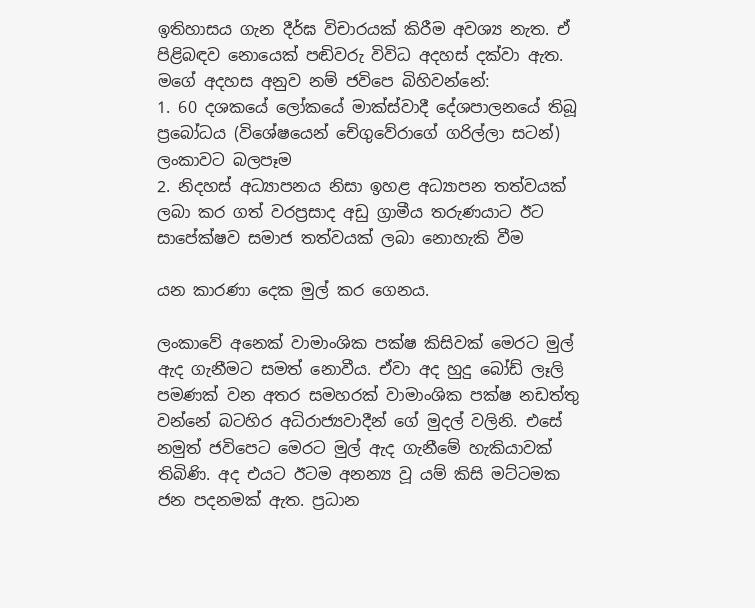ඉතිහාසය ගැන දීර්ඝ විචාරයක් කිරීම අවශ්‍ය නැත. ඒ පිළිබඳව නොයෙක් පඬිවරු විවිධ අදහස් දක්වා ඇත. මගේ අදහස අනුව නම් ජවිපෙ බිහිවන්නේ:
1. 60 දශකයේ ලෝකයේ මාක්ස්වාදී දේශපාලනයේ තිබූ ප්‍රබෝධය (විශේෂයෙන් චේගුවේරාගේ ගරිල්ලා සටන්) ලංකාවට බලපෑම
2. නිදහස් අධ්‍යාපනය නිසා ඉහළ අධ්‍යාපන තත්වයක් ලබා කර ගත් වරප්‍රසාද අඩු ග්‍රාමීය තරුණයාට ඊට සාපේක්ෂව සමාජ තත්වයක් ලබා නොහැකි වීම

යන කාරණා දෙක මුල් කර ගෙනය.

ලංකාවේ අනෙක් වාමාංශික පක්ෂ කිසිවක් මෙරට මුල් ඇද ගැනීමට සමත් නොවීය. ඒවා අද හුදු බෝඩ් ලෑලි පමණක් වන අතර සමහරක් වාමාංශික පක්ෂ නඩත්තු වන්නේ බටහිර අධිරාජ්‍යවාදීන් ගේ මුදල් වලිනි. එසේ නමුත් ජවිපෙට මෙරට මුල් ඇද ගැනීමේ හැකියාවක් තිබිණි. අද එයට ඊටම අනන්‍ය වූ යම් කිසි මට්ටමක ජන පදනමක් ඇත. ප්‍රධාන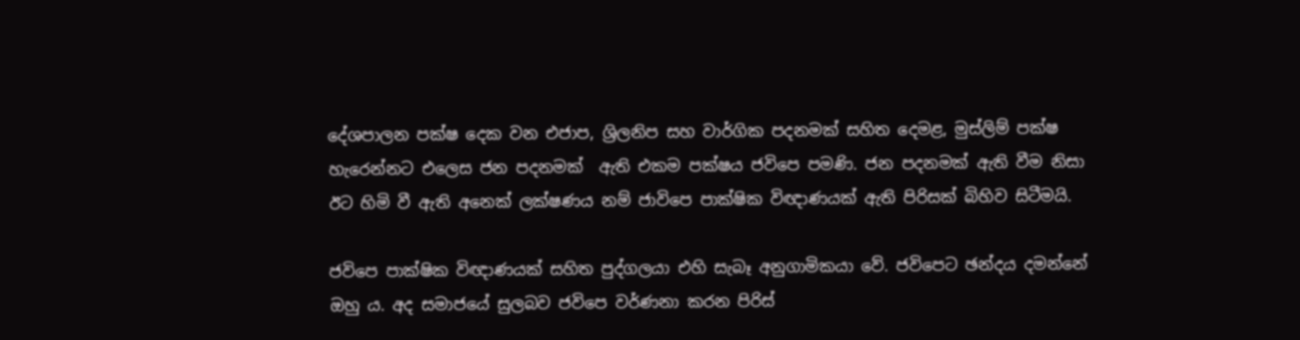දේශපාලන පක්ෂ දෙක වන එජාප, ශ්‍රිලනිප සහ වාර්ගික පදනමක් සහිත දෙමළ, මුස්ලිම් පක්ෂ හැරෙන්නට එලෙස ජන පදනමක්  ඇති එකම පක්ෂය ජවිපෙ පමණි. ජන පදනමක් ඇති වීම නිසා ඊට හිමි වී ඇති අනෙක් ලක්ෂණය නම් ජාවිපෙ පාක්ෂික විඥාණයක් ඇති පිරිසක් බිහිව සිටීමයි.

ජවිපෙ පාක්ෂික විඥාණයක් සහිත පුද්ගලයා එහි සැබෑ අනුගාමිකයා වේ. ජවිපෙට ඡන්දය දමන්නේ ඔහු ය. අද සමාජයේ සුලබව ජවිපෙ වර්ණනා කරන පිරිස්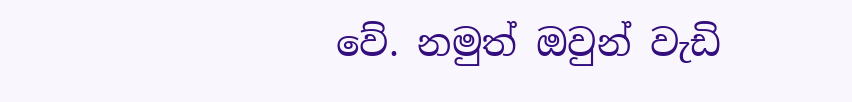වේ. නමුත් ඔවුන් වැඩි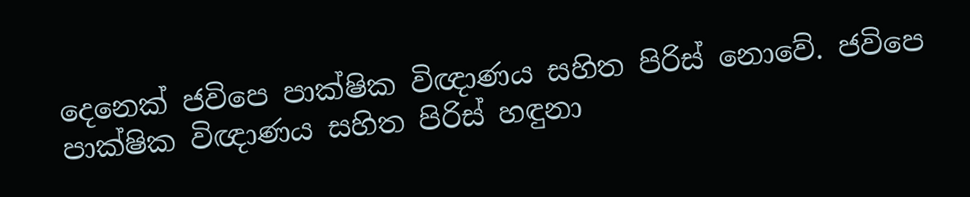දෙනෙක් ජවිපෙ පාක්ෂික විඥාණය සහිත පිරිස් නොවේ. ජවිපෙ පාක්ෂික විඥාණය සහිත පිරිස් හඳුනා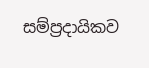සම්ප්‍රදායිකව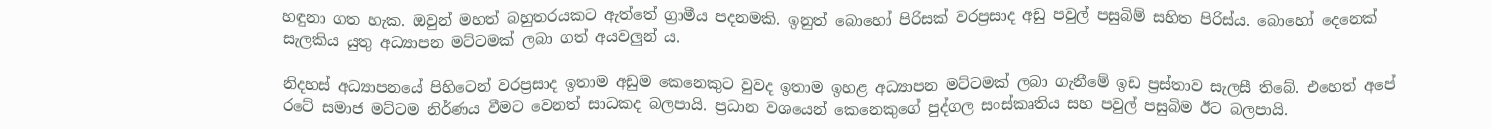හඳුනා ගත හැක. ඔවුන් මහත් බහුතරයකට ඇත්තේ ග්‍රාමීය පදනමකි. ඉනුත් බොහෝ පිරිසක් වරප්‍රසාද අඩු පවුල් පසුබිම් සහිත පිරිස්ය. බොහෝ දෙනෙක් සැලකිය යුතු අධ්‍යාපන මට්ටමක් ලබා ගත් අයවලුන් ය.

නිදහස් අධ්‍යාපනයේ පිහිටෙන් වරප්‍රසාද ඉතාම අඩුම කෙනෙකුට වුවද ඉතාම ඉහළ අධ්‍යාපන මට්ටමක් ලබා ගැනීමේ ඉඩ ප්‍රස්තාව සැලසී තිබේ. එහෙත් අපේ රටේ සමාජ මට්ටම නිර්ණය වීමට වෙනත් සාධකද බලපායි. ප්‍රධාන වශයෙන් කෙනෙකුගේ පුද්ගල සංස්කෘතිය සහ පවුල් පසුබිම ඊට බලපායි.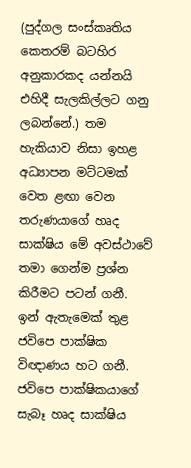(පුද්ගල සංස්කෘතිය කෙතරම් බටහිර අනුකාරකද යන්නයි එහිදී සැලකිල්ලට ගනු ලබන්නේ.) තම හැකියාව නිසා ඉහළ අධ්‍යාපන මට්ටමක් වෙත ළඟා වෙන තරුණයාගේ හෘද සාක්ෂිය මේ අවස්ථාවේ තමා ගෙන්ම ප්‍රශ්න කිරීමට පටන් ගනී. ඉන් ඇතැමෙක් තුළ ජවිපෙ පාක්ෂික විඥාණය හට ගනී. ජවිපෙ පාක්ෂිකයාගේ සැබෑ හෘද සාක්ෂිය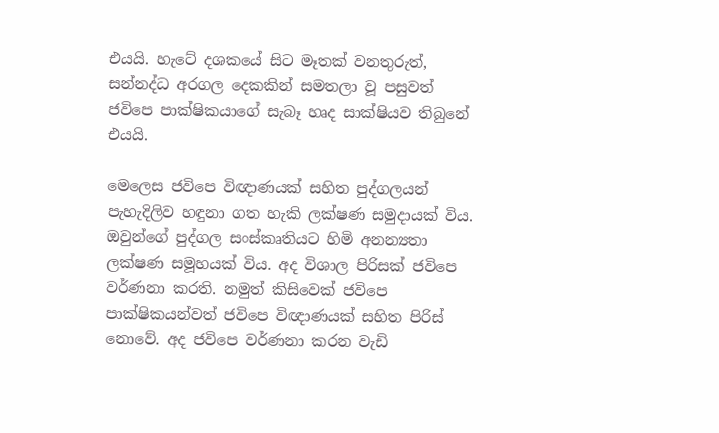එයයි. හැටේ දශකයේ සිට මෑතක් වනතුරුත්,  සන්නද්ධ අරගල දෙකකින් සමතලා වූ පසුවත් ජවිපෙ පාක්ෂිකයාගේ සැබෑ හෘද සාක්ෂියව තිබුනේ එයයි.

මෙලෙස ජවිපෙ විඥාණයක් සහිත පුද්ගලයන් පැහැදිලිව හඳුනා ගත හැකි ලක්ෂණ සමුදායක් විය. ඔවුන්ගේ පුද්ගල සංස්කෘතියට හිමි අනන්‍යතා ලක්ෂණ සමූහයක් විය. අද විශාල පිරිසක් ජවිපෙ වර්ණනා කරති. නමුත් කිසිවෙක් ජවිපෙ පාක්ෂිකයන්වත් ජවිපෙ විඥාණයක් සහිත පිරිස් නොවේ. අද ජවිපෙ වර්ණනා කරන වැඩි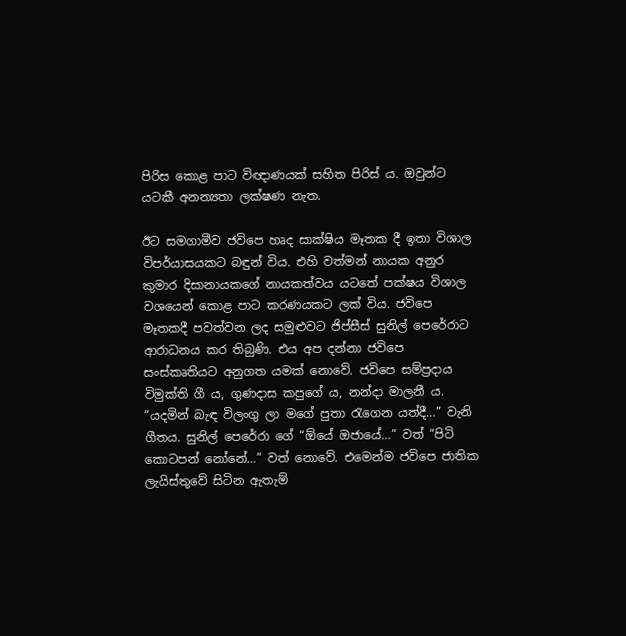පිරිස කොළ පාට විඥාණයක් සහිත පිරිස් ය. ඔවුන්ට යටකී අනන්‍යතා ලක්ෂණ නැත.

ඊට සමගාමීව ජවිපෙ හෘද සාක්ෂිය මෑතක දී ඉතා විශාල විපර්යාසයකට බඳුන් විය. එහි වත්මන් නායක අනුර කුමාර දිසානායකගේ නායකත්වය යටතේ පක්ෂය විශාල වශයෙන් කොළ පාට කරණයකට ලක් විය. ජවිපෙ මෑතකදී පවත්වන ලද සමුළුවට ජිප්සීස් සුනිල් පෙරේරාට ආරාධනය කර තිබුණි. එය අප දන්නා ජවිපෙ සංස්කෘතියට අනුගත යමක් නොවේ. ජවිපෙ සම්ප්‍රදාය විමුක්ති ගී ය, ගුණදාස කපුගේ ය, නන්දා මාලනී ය. “යදමින් බැඳ විලංගු ලා මගේ පුතා රැගෙන යත්දී…” වැනි ගීතය. සුනිල් පෙරේරා ගේ “ඕයේ ඔජායේ…” වත් “පිටි කොටපන් නෝනේ…” වත් නොවේ. එමෙන්ම ජවිපෙ ජාතික ලැයිස්තුවේ සිටින ඇතැම්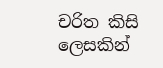චරිත කිසි ලෙසකින්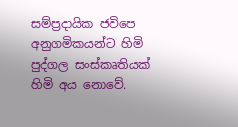සම්ප්‍රදායික ජවිපෙ අනුගමිකයන්ට හිමි පුද්ගල සංස්කෘතියක් හිමි අය නොවේ.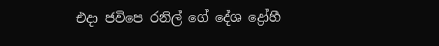එදා ජවිපෙ රනිල් ගේ දේශ ද්‍රෝහී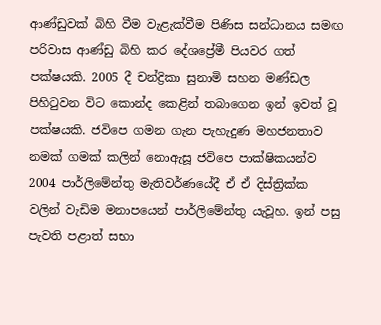ආණ්ඩුවක් බිහි වීම වැළැක්වීම පිණිස සන්ධානය සමඟ පරිවාස ආණ්ඩු බිහි කර දේශප්‍රේමී පියවර ගත් පක්ෂයකි. 2005 දී චන්ද්‍රිකා සුනාමි සහන මණ්ඩල පිහිටුවන විට කොන්ද කෙළින් තබාගෙන ඉන් ඉවත් වූ පක්ෂයකි. ජවිපෙ ගමන ගැන පැහැදුණ මහජනතාව නමක් ගමක් කලින් නොඇසූ ජවිපෙ පාක්ෂිකයන්ව 2004 පාර්ලිමේන්තු මැතිවර්ණයේදී ඒ ඒ දිස්ත්‍රික්ක වලින් වැඩිම මනාපයෙන් පාර්ලිමේන්තු යැවූහ. ඉන් පසු පැවති පළාත් සභා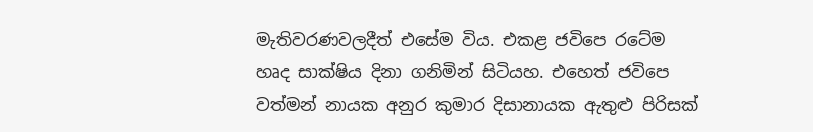මැතිවරණවලදීත් එසේම විය. එකළ ජවිපෙ රටේම හෘද සාක්ෂිය දිනා ගනිමින් සිටියහ. එහෙත් ජවිපෙ වත්මන් නායක අනුර කුමාර දිසානායක ඇතුළු පිරිසක්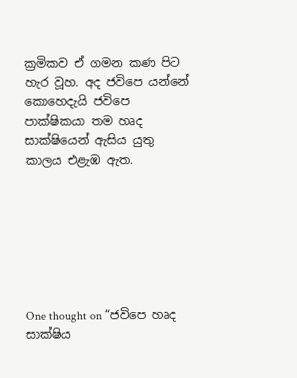ක්‍රමිකව ඒ ගමන කණ පිට හැර වූහ. අද ජවිපෙ යන්නේ කොහෙදැයි ජවිපෙ පාක්ෂිකයා තම හෘද සාක්ෂියෙන් ඇසිය යුතු කාලය එළැඹ ඇත.







One thought on “ජවිපෙ හෘද සාක්ෂිය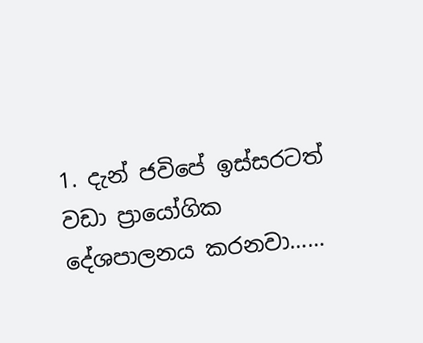1. දැන් ජවිපේ ඉස්සරටත් වඩා ප්‍රායෝගික දේශපාලනය කරනවා……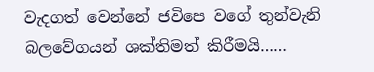වැදගත් වෙන්නේ ජවිපෙ වගේ තුන්වැනි බලවේගයන් ශක්තිමත් කිරීමයි……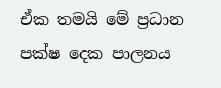ඒක තමයි මේ ප්‍රධාන පක්ෂ දෙක පාලනය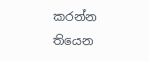කරන්න තියෙන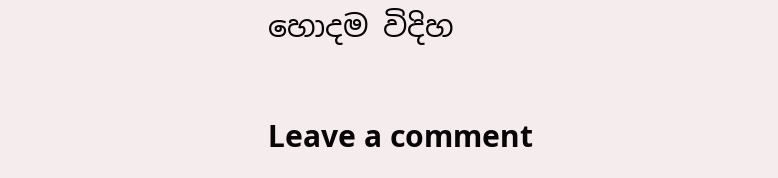හොදම විදිහ

Leave a comment